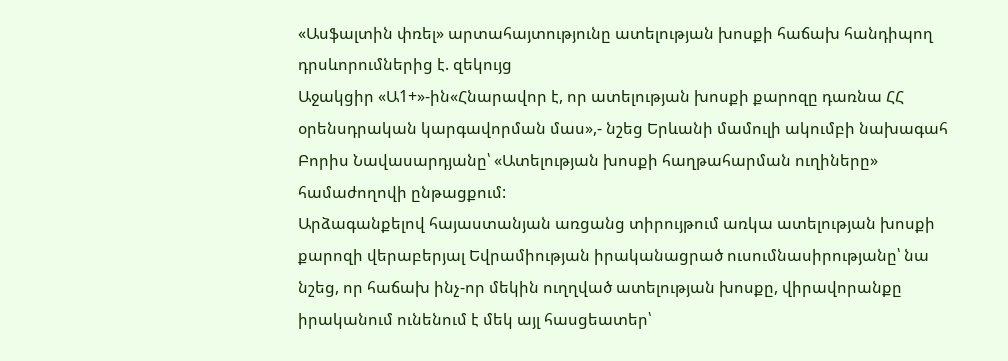«Ասֆալտին փռել» արտահայտությունը ատելության խոսքի հաճախ հանդիպող դրսևորումներից է. զեկույց
Աջակցիր «Ա1+»-ին«Հնարավոր է, որ ատելության խոսքի քարոզը դառնա ՀՀ օրենսդրական կարգավորման մաս»,- նշեց Երևանի մամուլի ակումբի նախագահ Բորիս Նավասարդյանը՝ «Ատելության խոսքի հաղթահարման ուղիները» համաժողովի ընթացքում:
Արձագանքելով հայաստանյան առցանց տիրույթում առկա ատելության խոսքի քարոզի վերաբերյալ Եվրամիության իրականացրած ուսումնասիրությանը՝ նա նշեց, որ հաճախ ինչ-որ մեկին ուղղված ատելության խոսքը, վիրավորանքը իրականում ունենում է մեկ այլ հասցեատեր՝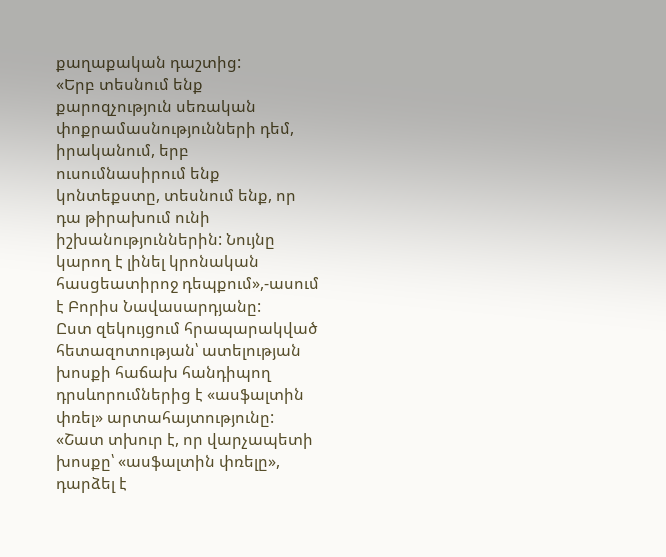քաղաքական դաշտից:
«Երբ տեսնում ենք քարոզչություն սեռական փոքրամասնությունների դեմ, իրականում, երբ ուսումնասիրում ենք կոնտեքստը, տեսնում ենք, որ դա թիրախում ունի իշխանություններին: Նույնը կարող է լինել կրոնական հասցեատիրոջ դեպքում»,-ասում է Բորիս Նավասարդյանը:
Ըստ զեկույցում հրապարակված հետազոտության՝ ատելության խոսքի հաճախ հանդիպող դրսևորումներից է «ասֆալտին փռել» արտահայտությունը:
«Շատ տխուր է, որ վարչապետի խոսքը՝ «ասֆալտին փռելը», դարձել է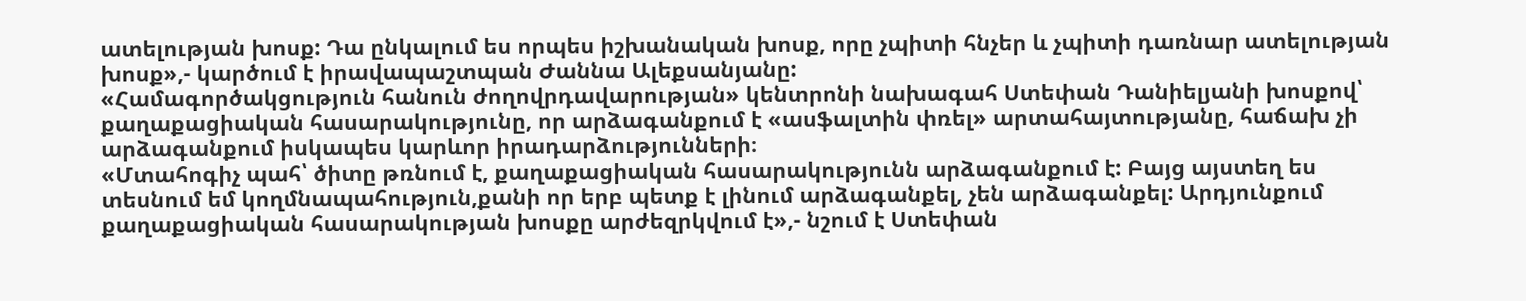ատելության խոսք: Դա ընկալում ես որպես իշխանական խոսք, որը չպիտի հնչեր և չպիտի դառնար ատելության խոսք»,- կարծում է իրավապաշտպան Ժաննա Ալեքսանյանը:
«Համագործակցություն հանուն ժողովրդավարության» կենտրոնի նախագահ Ստեփան Դանիելյանի խոսքով՝ քաղաքացիական հասարակությունը, որ արձագանքում է «ասֆալտին փռել» արտահայտությանը, հաճախ չի արձագանքում իսկապես կարևոր իրադարձությունների։
«Մտահոգիչ պահ՝ ծիտը թռնում է, քաղաքացիական հասարակությունն արձագանքում է: Բայց այստեղ ես տեսնում եմ կողմնապահություն,քանի որ երբ պետք է լինում արձագանքել, չեն արձագանքել: Արդյունքում քաղաքացիական հասարակության խոսքը արժեզրկվում է»,- նշում է Ստեփան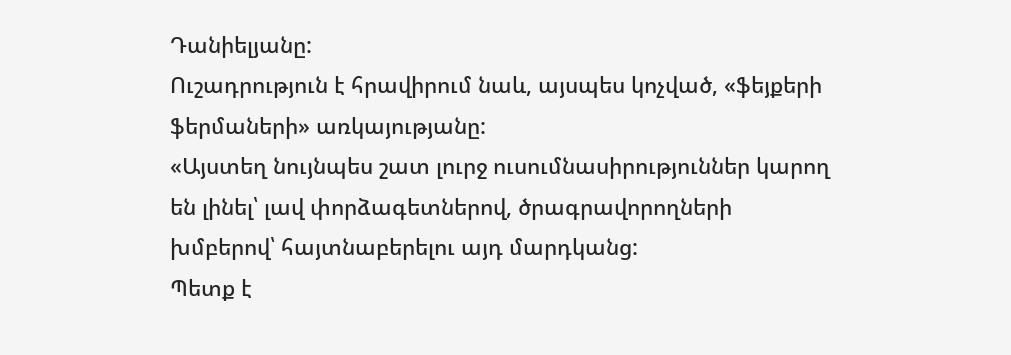Դանիելյանը:
Ուշադրություն է հրավիրում նաև, այսպես կոչված, «ֆեյքերի ֆերմաների» առկայությանը:
«Այստեղ նույնպես շատ լուրջ ուսումնասիրություններ կարող են լինել՝ լավ փորձագետներով, ծրագրավորողների խմբերով՝ հայտնաբերելու այդ մարդկանց:
Պետք է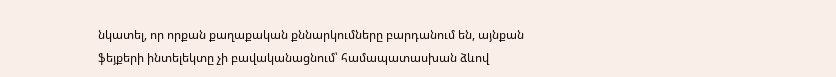նկատել, որ որքան քաղաքական քննարկումները բարդանում են, այնքան ֆեյքերի ինտելեկտը չի բավականացնում՝ համապատասխան ձևով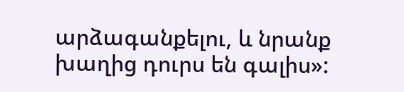արձագանքելու, և նրանք խաղից դուրս են գալիս»: